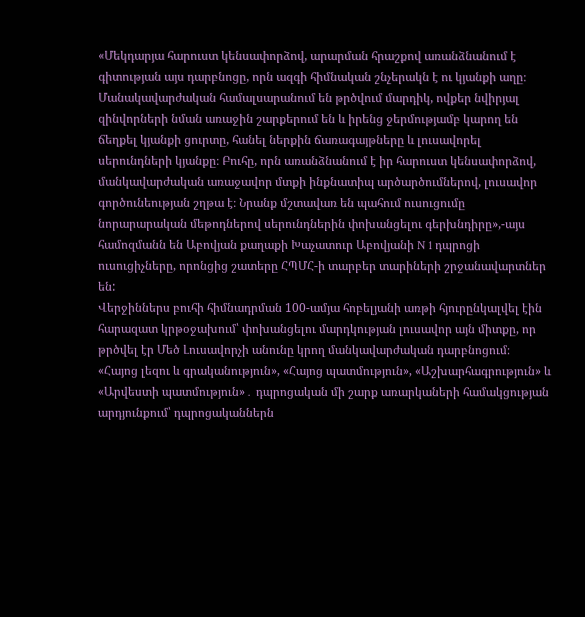«Մեկդարյա հարուստ կենսափորձով, արարման հրաշքով առանձնանում է գիտության այս դարբնոցը, որն ազգի հիմնական շնչերակն է ու կյանքի աղը։ Մանակավարժական համալսարանում են թրծվում մարդիկ, ովքեր նվիրյալ զինվորների նման առաջին շարքերում են և իրենց ջերմությամբ կարող են ճեղքել կյանքի ցուրտը, հանել ներքին ճառագայթները և լուսավորել սերունդների կյանքը։ Բուհը, որն առանձնանում է իր հարուստ կենսափորձով, մանկավարժական առաջավոր մտքի ինքնատիպ արծարծումներով, լուսավոր գործունեության շղթա է։ Նրանք մշտավառ են պահում ուսուցումը նորարարական մեթոդներով սերունդներին փոխանցելու գերխնդիրը»,-այս համոզմանն են Աբովյան քաղաքի Խաչատուր Աբովյանի N 1 դպրոցի ուսուցիչները, որոնցից շատերը ՀՊՄՀ-ի տարբեր տարիների շրջանավարտներ են:
Վերջիններս բուհի հիմնադրման 100-ամյա հոբելյանի առթի հյուրընկալվել էին հարազատ կրթօջախում՝ փոխանցելու մարդկության լուսավոր այն միտքը, որ թրծվել էր Մեծ Լուսավորչի անունը կրող մանկավարժական դարբնոցում։
«Հայոց լեզու և գրականություն», «Հայոց պատմություն», «Աշխարհագրություն» և «Արվեստի պատմություն»․ դպրոցական մի շարք առարկաների համակցության արդյունքում՝ դպրոցականներն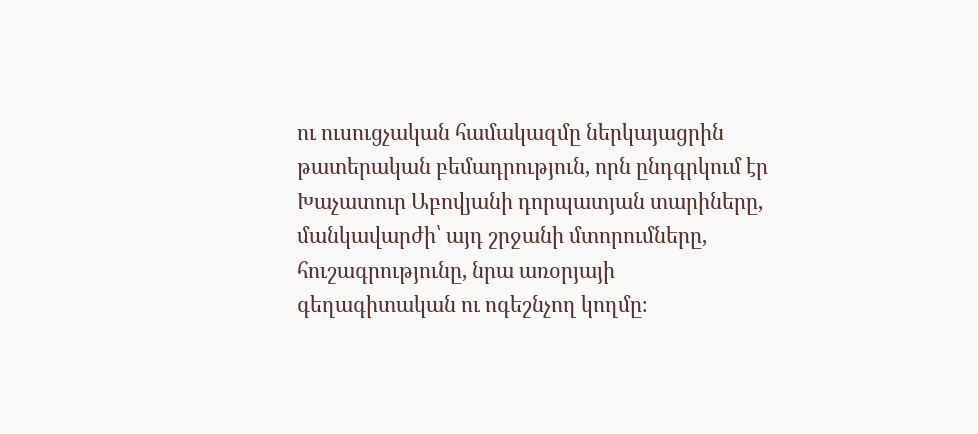ու ուսուցչական համակազմը ներկայացրին թատերական բեմադրություն, որն ընդգրկում էր Խաչատուր Աբովյանի դորպատյան տարիները, մանկավարժի՝ այդ շրջանի մտորումները, հուշագրությունը, նրա առօրյայի գեղագիտական ու ոգեշնչող կողմը։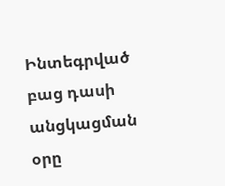Ինտեգրված բաց դասի անցկացման օրը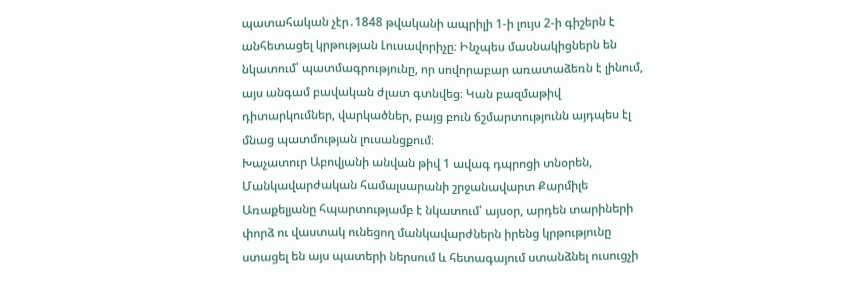պատահական չէր․1848 թվականի ապրիլի 1-ի լույս 2-ի գիշերն է անհետացել կրթության Լուսավորիչը։ Ինչպես մասնակիցներն են նկատում՝ պատմագրությունը, որ սովորաբար առատաձեռն է լինում, այս անգամ բավական ժլատ գտնվեց։ Կան բազմաթիվ դիտարկումներ, վարկածներ, բայց բուն ճշմարտությունն այդպես էլ մնաց պատմության լուսանցքում։
Խաչատուր Աբովյանի անվան թիվ 1 ավագ դպրոցի տնօրեն, Մանկավարժական համալսարանի շրջանավարտ Քարմիլե Առաքելյանը հպարտությամբ է նկատում՝ այսօր, արդեն տարիների փորձ ու վաստակ ունեցող մանկավարժներն իրենց կրթությունը ստացել են այս պատերի ներսում և հետագայում ստանձնել ուսուցչի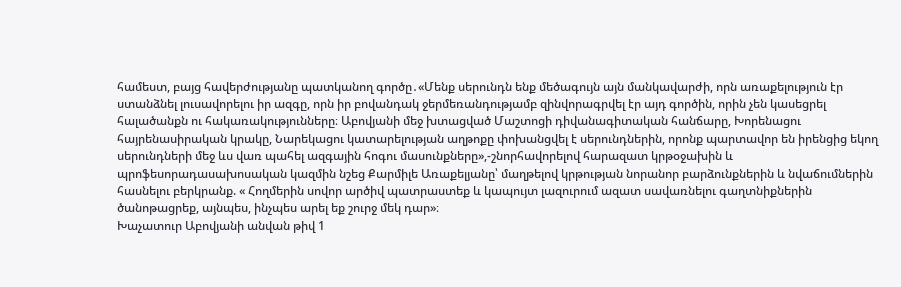համեստ, բայց հավերժությանը պատկանող գործը․«Մենք սերունդն ենք մեծագույն այն մանկավարժի, որն առաքելություն էր ստանձնել լուսավորելու իր ազգը, որն իր բովանդակ ջերմեռանդությամբ զինվորագրվել էր այդ գործին, որին չեն կասեցրել հալածանքն ու հակառակությունները։ Աբովյանի մեջ խտացված Մաշտոցի դիվանագիտական հանճարը, Խորենացու հայրենասիրական կրակը, Նարեկացու կատարելության աղթոքը փոխանցվել է սերունդներին, որոնք պարտավոր են իրենցից եկող սերունդների մեջ ևս վառ պահել ազգային հոգու մասունքները»,-շնորհավորելով հարազատ կրթօջախին և պրոֆեսորադասախոսական կազմին նշեց Քարմիլե Առաքելյանը՝ մաղթելով կրթության նորանոր բարձունքներին և նվաճումներին հասնելու բերկրանք. « Հողմերին սովոր արծիվ պատրաստեք և կապույտ լազուրում ազատ սավառնելու գաղտնիքներին ծանոթացրեք, այնպես, ինչպես արել եք շուրջ մեկ դար»։
Խաչատուր Աբովյանի անվան թիվ 1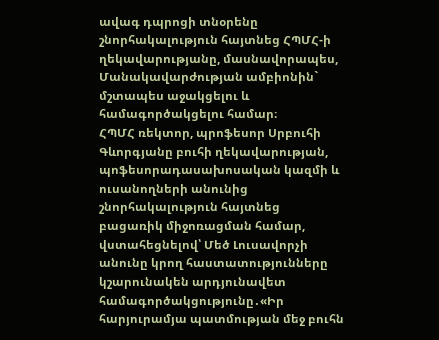ավագ դպրոցի տնօրենը շնորհակալություն հայտնեց ՀՊՄՀ-ի ղեկավարությանը, մասնավորապես, Մանակավարժության ամբիոնին` մշտապես աջակցելու և համագործակցելու համար։
ՀՊՄՀ ռեկտոր, պրոֆեսոր Սրբուհի Գևորգյանը բուհի ղեկավարության, պոֆեսորադասախոսական կազմի և ուսանողների անունից շնորհակալություն հայտնեց բացառիկ միջոռացման համար, վստահեցնելով՝ Մեծ Լուսավորչի անունը կրող հաստատությունները կշարունակեն արդյունավետ համագործակցությունը․«Իր հարյուրամյա պատմության մեջ բուհն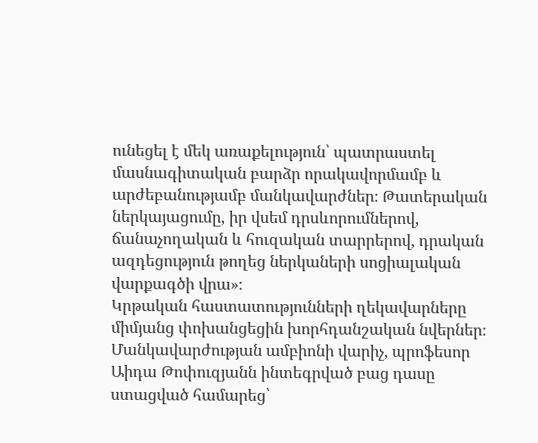ունեցել է մեկ առաքելություն՝ պատրաստել մասնագիտական բարձր որակավորմամբ և արժեբանությամբ մանկավարժներ։ Թատերական ներկայացումը, իր վսեմ դրսևորումներով, ճանաչողական և հուզական տարրերով, դրական ազդեցություն թողեց ներկաների սոցիալական վարքագծի վրա»։
Կրթական հաստատությունների ղեկավարները միմյանց փոխանցեցին խորհդանշական նվերներ։
Մանկավարժության ամբիոնի վարիչ, պրոֆեսոր Աիդա Թոփուզյանն ինտեգրված բաց դասը ստացված համարեց՝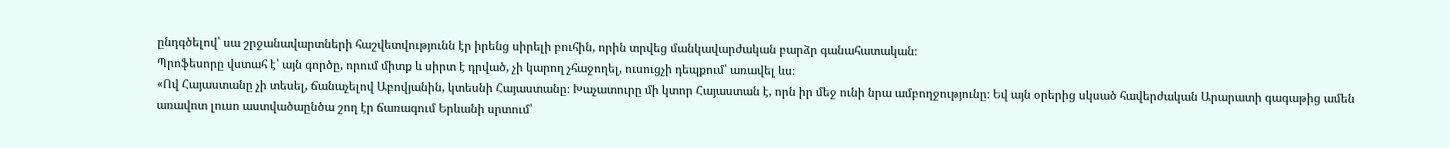ընդգծելով՝ սա շրջանավարտների հաշվետվությունն էր իրենց սիրելի բուհին, որին տրվեց մանկավարժական բարձր գանահատական։
Պրոֆեսորը վստահ է՝ այն գործը, որում միտք և սիրտ է դրված, չի կարող չհաջողել, ուսուցչի դեպքում՝ առավել ևս։
«Ով Հայաստանը չի տեսել, ճանաչելով Աբովյանին, կտեսնի Հայաստանը։ Խաչատուրը մի կտոր Հայաստան է, որն իր մեջ ունի նրա ամբողջությունը։ Եվ այն օրերից սկսած հավերժական Արարատի գագաթից ամեն առավոտ լուսո աստվածաընծա շող էր ճառագում Երևանի սրտում՝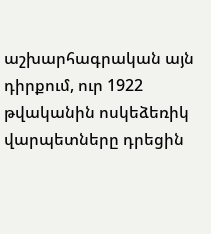աշխարհագրական այն դիրքում, ուր 1922 թվականին ոսկեձեռիկ վարպետները դրեցին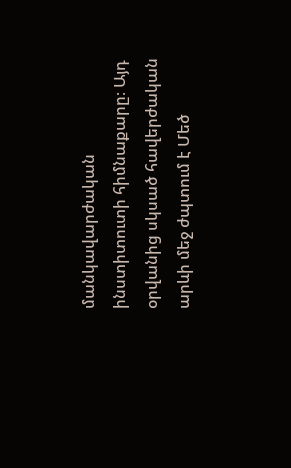մանկավարժական ինստիտուտի հիմնաքարը։ Այդ օրվանից սկսած հավերժական արևի մեջ ժպտում է Մեծ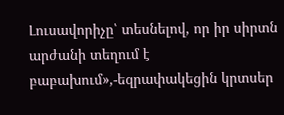Լուսավորիչը՝ տեսնելով, որ իր սիրտն արժանի տեղում է բաբախում»,-եզրափակեցին կրտսեր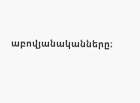աբովյանականները։